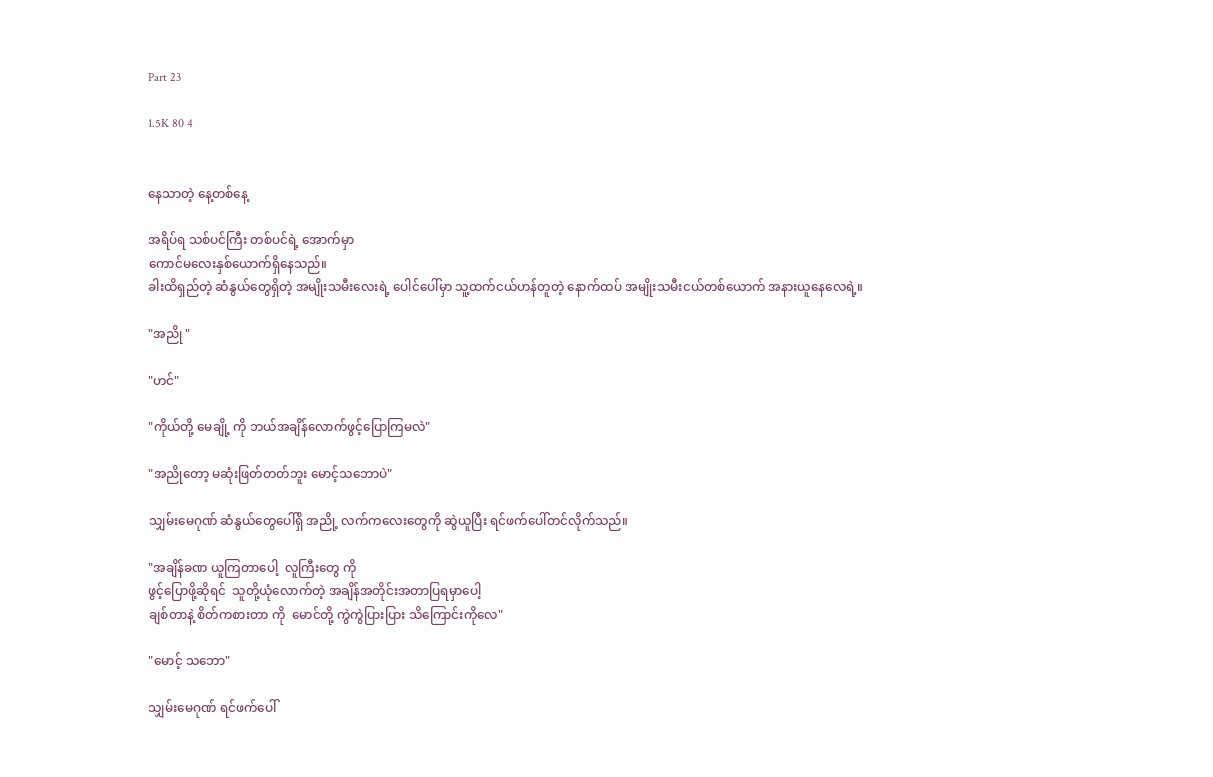Part 23

1.5K 80 4


နေသာတဲ့ နေ့တစ်နေ့

အရိပ်ရ သစ်ပင်ကြီး တစ်ပင်ရဲ့ အောက်မှာ
ကောင်မလေးနှစ်ယောက်ရှိနေသည်။
ခါးထိရှည်တဲ့ ဆံနွယ်တွေရှိတဲ့ အမျိုးသမီးလေးရဲ့ ပေါင်ပေါ်မှာ သူ့ထက်ငယ်ဟန်တူတဲ့ နောက်ထပ် အမျိုးသမီးငယ်တစ်ယောက် အနားယူနေလေရဲ့။

"အညို "

"ဟင်"

"ကိုယ်တို့ မေချို့ ကို ဘယ်အချိန်လောက်ဖွင့်ပြောကြမလဲ"

"အညိုတော့ မဆုံးဖြတ်တတ်ဘူး မောင့်သဘောပဲ"

သျှမ်းမေဂုဏ် ဆံနွယ်တွေပေါ်ရှိ အညို့ လက်ကလေးတွေကို ဆွဲယူပြီး ရင်ဖက်ပေါ်တင်လိုက်သည်။

"အချိန်ခဏ ယူကြတာပေါ့  လူကြီးတွေ ကို
ဖွင့်ပြောဖို့ဆိုရင်  သူတို့ယုံလောက်တဲ့ အချိန်အတိုင်းအတာပြရမှာပေါ့
ချစ်တာနဲ့ စိတ်ကစားတာ ကို  မောင်တို့ ကွဲကွဲပြားပြား သိကြောင်းကိုလေ"

"မောင့် သဘော"

သျှမ်းမေဂုဏ် ရင်ဖက်ပေါ်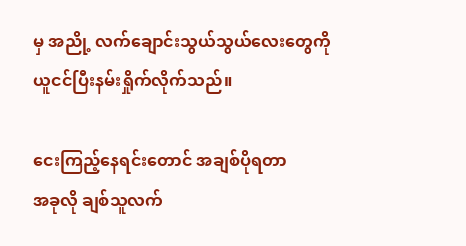မှ အညို့ လက်ချောင်းသွယ်သွယ်လေးတွေကို ယူငင်ပြီးနမ်းရှိုက်လိုက်သည်။

ငေးကြည့်နေရင်းတောင် အချစ်ပိုရတာ
အခုလို ချစ်သူလက်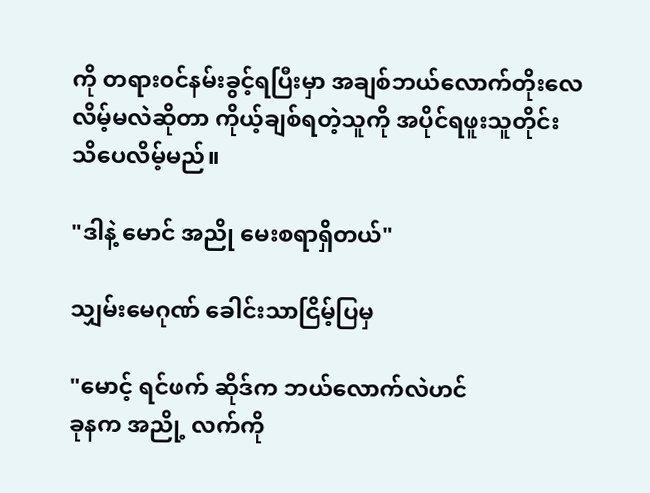ကို တရား၀င်နမ်းခွင့်ရပြီးမှာ အချစ်ဘယ်လောက်တိုးလေလိမ့်မလဲဆိုတာ ကိုယ့်ချစ်ရတဲ့သူကို အပိုင်ရဖူးသူတိုင်း သိပေလိမ့်မည်။

"ဒါနဲ့ မောင် အညို မေးစရာရှိတယ်"

သျှမ်းမေဂုဏ် ခေါင်းသာငြိမ့်ပြမှ

"မောင့် ရင်ဖက် ဆိုဒ်က ဘယ်လောက်လဲဟင်
ခုနက အညို့ လက်ကို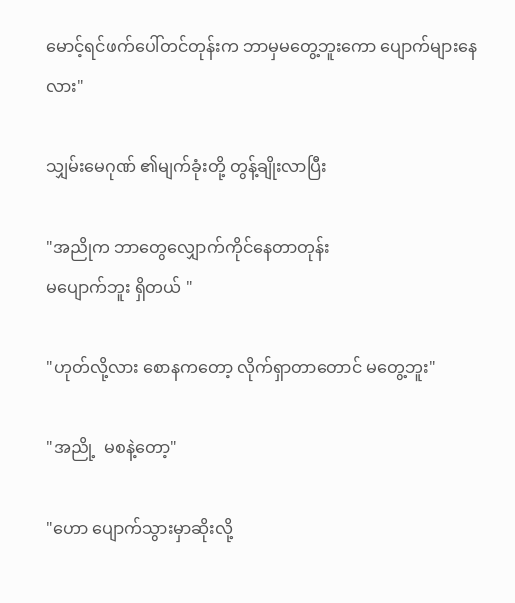မောင့်ရင်ဖက်ပေါ်တင်တုန်းက ဘာမှမတွေ့ဘူးကော ပျောက်များနေလား"

သျှမ်းမေဂုဏ် ၏မျက်ခုံးတို့ တွန့်ချိုးလာပြီး

"အညိုက ဘာတွေလျှောက်ကိုင်နေတာတုန်း
မပျောက်ဘူး ရှိတယ် "

"ဟုတ်လို့လား စောနကတော့ လိုက်ရှာတာတောင် မတွေ့ဘူး"

"အညို့  မစနဲ့တော့"

"ဟော ပျောက်သွားမှာဆိုးလို့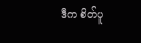ဒီက စိတ်ပူ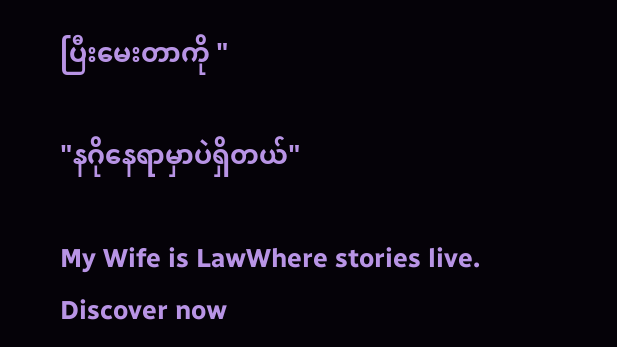ပြီးမေးတာကို "

"နဂိုနေရာမှာပဲရှိတယ်"

My Wife is LawWhere stories live. Discover now